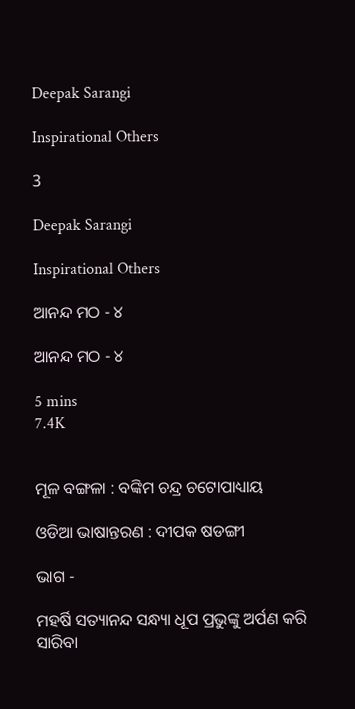Deepak Sarangi

Inspirational Others

3

Deepak Sarangi

Inspirational Others

ଆନନ୍ଦ ମଠ - ୪

ଆନନ୍ଦ ମଠ - ୪

5 mins
7.4K


ମୂଳ ବଙ୍ଗଳା : ବଙ୍କିମ ଚନ୍ଦ୍ର ଚଟୋପାଧ୍ୟାୟ

ଓଡିଆ ଭାଷାନ୍ତରଣ : ଦୀପକ ଷଡଙ୍ଗୀ

ଭାଗ -

ମହର୍ଷି ସତ୍ୟାନନ୍ଦ ସନ୍ଧ୍ୟା ଧୂପ ପ୍ରଭୁଙ୍କୁ ଅର୍ପଣ କରି ସାରିବା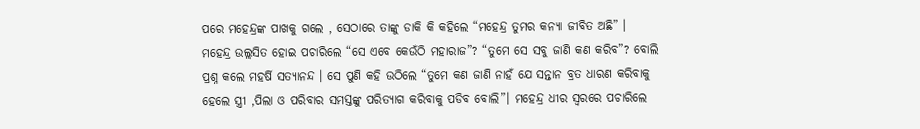ପରେ ମହେନ୍ଦ୍ରଙ୍କ ପାଖକୁ ଗଲେ , ସେଠାରେ ତାଙ୍କୁ ଡାକି କି କହିଲେ “ମହେନ୍ଦ୍ର ତୁମର କନ୍ୟା ଜୀବିତ ଅଛି” । ମହେନ୍ଦ୍ର ଉଲ୍ଲସିତ ହୋଇ ପଚାରିଲେ “ସେ ଏବେ କେଉଁଠି ମହାରାଜ”? “ତୁମେ ସେ ସବୁ ଜାଣି କଣ କରିବ”? ବୋଲି ପ୍ରଶ୍ନ କଲେ ମହର୍ଷି ସତ୍ୟାନନ୍ଦ । ସେ ପୁଣି କହି ଉଠିଲେ “ତୁମେ କଣ ଜାଣି ନାହଁ ଯେ ସନ୍ତାନ ବ୍ରତ ଧାରଣ କରିବାକୁ ହେଲେ ସ୍ତ୍ରୀ ,ପିଲା ଓ ପରିବାର ସମସ୍ତଙ୍କୁ ପରିତ୍ୟାଗ କରିବାକୁ ପଡିବ ବୋଲି”। ମହେନ୍ଦ୍ର ଧୀର ସ୍ଵରରେ ପଚାରିଲେ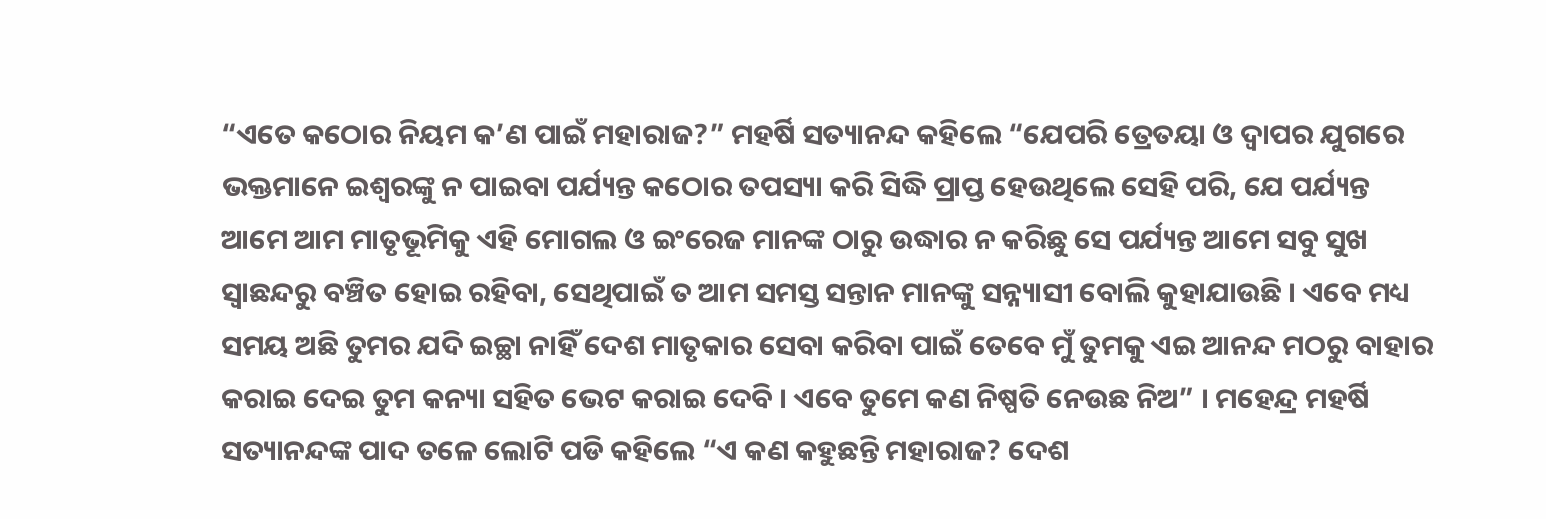“ଏତେ କଠୋର ନିୟମ କ’ଣ ପାଇଁ ମହାରାଜ?” ମହର୍ଷି ସତ୍ୟାନନ୍ଦ କହିଲେ “ଯେପରି ତ୍ରେତୟା ଓ ଦ୍ଵାପର ଯୁଗରେ ଭକ୍ତମାନେ ଇଶ୍ଵରଙ୍କୁ ନ ପାଇବା ପର୍ଯ୍ୟନ୍ତ କଠୋର ତପସ୍ୟା କରି ସିଦ୍ଧି ପ୍ରାପ୍ତ ହେଉଥିଲେ ସେହି ପରି, ଯେ ପର୍ଯ୍ୟନ୍ତ ଆମେ ଆମ ମାତୃଭୂମିକୁ ଏହି ମୋଗଲ ଓ ଇଂରେଜ ମାନଙ୍କ ଠାରୁ ଉଦ୍ଧାର ନ କରିଛୁ ସେ ପର୍ଯ୍ୟନ୍ତ ଆମେ ସବୁ ସୁଖ ସ୍ଵାଛନ୍ଦରୁ ବଞ୍ଚିତ ହୋଇ ରହିବା, ସେଥିପାଇଁ ତ ଆମ ସମସ୍ତ ସନ୍ତାନ ମାନଙ୍କୁ ସନ୍ନ୍ୟାସୀ ବୋଲି କୁହାଯାଉଛି । ଏବେ ମଧ୍ୟ ସମୟ ଅଛି ତୁମର ଯଦି ଇଚ୍ଛା ନାହିଁ ଦେଶ ମାତୃକାର ସେବା କରିବା ପାଇଁ ତେବେ ମୁଁ ତୁମକୁ ଏଇ ଆନନ୍ଦ ମଠରୁ ବାହାର କରାଇ ଦେଇ ତୁମ କନ୍ୟା ସହିତ ଭେଟ କରାଇ ଦେବି । ଏବେ ତୁମେ କଣ ନିଷ୍ପତି ନେଉଛ ନିଅ” । ମହେନ୍ଦ୍ର ମହର୍ଷି ସତ୍ୟାନନ୍ଦଙ୍କ ପାଦ ତଳେ ଲୋଟି ପଡି କହିଲେ “ଏ କଣ କହୁଛନ୍ତି ମହାରାଜ? ଦେଶ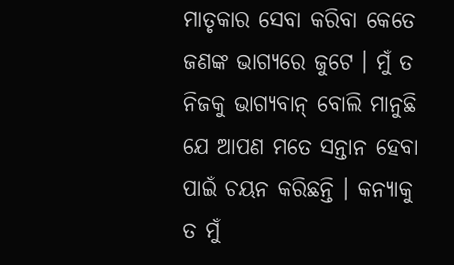ମାତୃକାର ସେବା କରିବା କେତେ ଜଣଙ୍କ ଭାଗ୍ୟରେ ଜୁଟେ । ମୁଁ ତ ନିଜକୁ ଭାଗ୍ୟବାନ୍ ବୋଲି ମାନୁଛି ଯେ ଆପଣ ମତେ ସନ୍ତାନ ହେବା ପାଇଁ ଚୟନ କରିଛନ୍ତି । କନ୍ୟାକୁ ତ ମୁଁ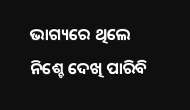ଭାଗ୍ୟରେ ଥିଲେ ନିଶ୍ଚେ ଦେଖି ପାରିବି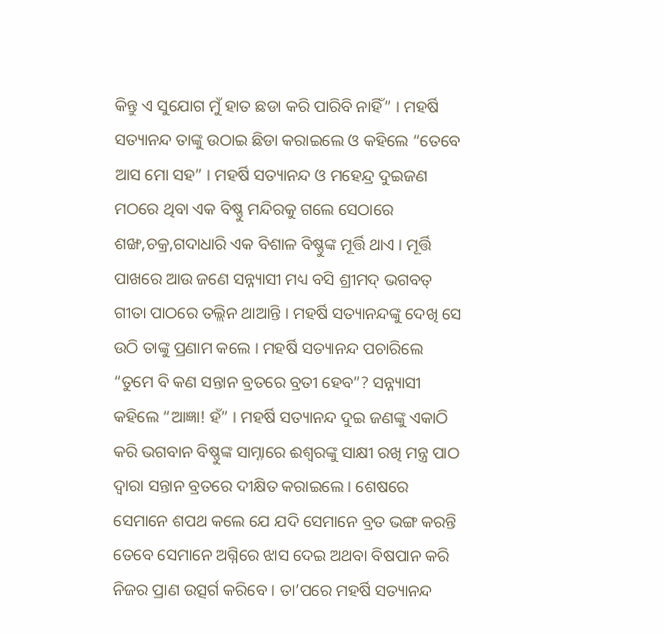କିନ୍ତୁ ଏ ସୁଯୋଗ ମୁଁ ହାତ ଛଡା କରି ପାରିବି ନାହିଁ” । ମହର୍ଷି ସତ୍ୟାନନ୍ଦ ତାଙ୍କୁ ଉଠାଇ ଛିଡା କରାଇଲେ ଓ କହିଲେ “ତେବେ ଆସ ମୋ ସହ” । ମହର୍ଷି ସତ୍ୟାନନ୍ଦ ଓ ମହେନ୍ଦ୍ର ଦୁଇଜଣ ମଠରେ ଥିବା ଏକ ବିଷ୍ଣୁ ମନ୍ଦିରକୁ ଗଲେ ସେଠାରେ ଶଙ୍ଖ,ଚକ୍ର,ଗଦାଧାରି ଏକ ବିଶାଳ ବିଷ୍ଣୁଙ୍କ ମୂର୍ତ୍ତି ଥାଏ । ମୂର୍ତ୍ତି ପାଖରେ ଆଉ ଜଣେ ସନ୍ନ୍ୟାସୀ ମଧ୍ୟ ବସି ଶ୍ରୀମଦ୍ ଭଗବତ୍ ଗୀତା ପାଠରେ ତଲ୍ଲିନ ଥାଆନ୍ତି । ମହର୍ଷି ସତ୍ୟାନନ୍ଦଙ୍କୁ ଦେଖି ସେ ଉଠି ତାଙ୍କୁ ପ୍ରଣାମ କଲେ । ମହର୍ଷି ସତ୍ୟାନନ୍ଦ ପଚାରିଲେ “ତୁମେ ବି କଣ ସନ୍ତାନ ବ୍ରତରେ ବ୍ରତୀ ହେବ”? ସନ୍ନ୍ୟାସୀ କହିଲେ “ଆଜ୍ଞା! ହଁ” । ମହର୍ଷି ସତ୍ୟାନନ୍ଦ ଦୁଇ ଜଣଙ୍କୁ ଏକାଠି କରି ଭଗବାନ ବିଷ୍ଣୁଙ୍କ ସାମ୍ନାରେ ଈଶ୍ଵରଙ୍କୁ ସାକ୍ଷୀ ରଖି ମନ୍ତ୍ର ପାଠ ଦ୍ଵାରା ସନ୍ତାନ ବ୍ରତରେ ଦୀକ୍ଷିତ କରାଇଲେ । ଶେଷରେ ସେମାନେ ଶପଥ କଲେ ଯେ ଯଦି ସେମାନେ ବ୍ରତ ଭଙ୍ଗ କରନ୍ତି ତେବେ ସେମାନେ ଅଗ୍ନିରେ ଝାସ ଦେଇ ଅଥବା ବିଷପାନ କରି ନିଜର ପ୍ରାଣ ଉତ୍ସର୍ଗ କରିବେ । ତା’ପରେ ମହର୍ଷି ସତ୍ୟାନନ୍ଦ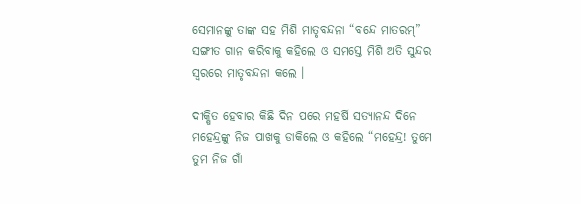ସେମାନଙ୍କୁ ତାଙ୍କ ସହ ମିଶି ମାତୃବନ୍ଦନା “ବନ୍ଦେ ମାତରମ୍” ସଙ୍ଗୀତ ଗାନ କରିବାକୁ କହିଲେ ଓ ସମସ୍ତେ ମିଶି ଅତି ସୁନ୍ଦର ସ୍ଵରରେ ମାତୃବନ୍ଦନା କଲେ ।

ଦୀକ୍ଷିତ ହେବାର କିଛି ଦିନ ପରେ ମହର୍ଷି ସତ୍ୟାନନ୍ଦ ଦିନେ ମହେନ୍ଦ୍ରଙ୍କୁ ନିଜ ପାଖକୁ ଡାକିଲେ ଓ କହିଲେ “ମହେନ୍ଦ୍ର! ତୁମେ ତୁମ ନିଜ ଗାଁ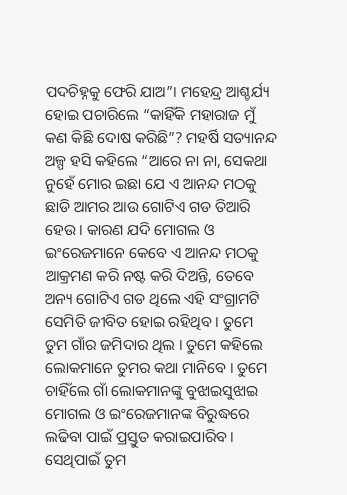ପଦଚିହ୍ନକୁ ଫେରି ଯାଅ”। ମହେନ୍ଦ୍ର ଆଶ୍ଚର୍ଯ୍ୟ ହୋଇ ପଚାରିଲେ “କାହିଁକି ମହାରାଜ ମୁଁ କଣ କିଛି ଦୋଷ କରିଛି”? ମହର୍ଷି ସତ୍ୟାନନ୍ଦ ଅଳ୍ପ ହସି କହିଲେ “ଆରେ ନା ନା, ସେକଥା ନୁହେଁ ମୋର ଇଛା ଯେ ଏ ଆନନ୍ଦ ମଠକୁ ଛାଡି ଆମର ଆଉ ଗୋଟିଏ ଗଡ ତିଆରି ହେଉ । କାରଣ ଯଦି ମୋଗଲ ଓ ଇଂରେଜମାନେ କେବେ ଏ ଆନନ୍ଦ ମଠକୁ ଆକ୍ରମଣ କରି ନଷ୍ଟ କରି ଦିଅନ୍ତି, ତେବେ ଅନ୍ୟ ଗୋଟିଏ ଗଡ ଥିଲେ ଏହି ସଂଗ୍ରାମଟି ସେମିତି ଜୀବିତ ହୋଇ ରହିଥିବ । ତୁମେ ତୁମ ଗାଁର ଜମିଦାର ଥିଲ । ତୁମେ କହିଲେ ଲୋକମାନେ ତୁମର କଥା ମାନିବେ । ତୁମେ ଚାହିଁଲେ ଗାଁ ଲୋକମାନଙ୍କୁ ବୁଝାଇସୁଝାଇ ମୋଗଲ ଓ ଇଂରେଜମାନଙ୍କ ବିରୁଦ୍ଧରେ ଲଢିବା ପାଇଁ ପ୍ରସ୍ତୁତ କରାଇପାରିବ । ସେଥିପାଇଁ ତୁମ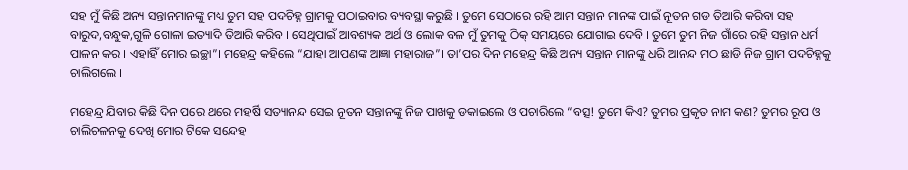ସହ ମୁଁ କିଛି ଅନ୍ୟ ସନ୍ତାନମାନଙ୍କୁ ମଧ୍ୟ ତୁମ ସହ ପଦଚିହ୍ନ ଗ୍ରାମକୁ ପଠାଇବାର ବ୍ୟବସ୍ଥା କରୁଛି । ତୁମେ ସେଠାରେ ରହି ଆମ ସନ୍ତାନ ମାନଙ୍କ ପାଇଁ ନୂତନ ଗଡ ତିଆରି କରିବା ସହ ବାରୁଦ,ବନ୍ଧୁକ,ଗୁଳି ଗୋଳା ଇତ୍ୟାଦି ତିଆରି କରିବ । ସେଥିପାଇଁ ଆବଶ୍ୟକ ଅର୍ଥ ଓ ଲୋକ ବଳ ମୁଁ ତୁମକୁ ଠିକ୍ ସମୟରେ ଯୋଗାଇ ଦେବି । ତୁମେ ତୁମ ନିଜ ଗାଁରେ ରହି ସନ୍ତାନ ଧର୍ମ ପାଳନ କର । ଏହାହିଁ ମୋର ଇଚ୍ଛା”। ମହେନ୍ଦ୍ର କହିଲେ “ଯାହା ଆପଣଙ୍କ ଆଜ୍ଞା ମହାରାଜ”। ତା’ପର ଦିନ ମହେନ୍ଦ୍ର କିଛି ଅନ୍ୟ ସନ୍ତାନ ମାନଙ୍କୁ ଧରି ଆନନ୍ଦ ମଠ ଛାଡି ନିଜ ଗ୍ରାମ ପଦଚିହ୍ନକୁ ଚାଲିଗଲେ ।

ମହେନ୍ଦ୍ର ଯିବାର କିଛି ଦିନ ପରେ ଥରେ ମହର୍ଷି ସତ୍ୟାନନ୍ଦ ସେଇ ନୂତନ ସନ୍ତାନଙ୍କୁ ନିଜ ପାଖକୁ ଡକାଇଲେ ଓ ପଚାରିଲେ “ବତ୍ସ! ତୁମେ କିଏ? ତୁମର ପ୍ରକୃତ ନାମ କଣ? ତୁମର ରୂପ ଓ ଚାଲିଚଳନକୁ ଦେଖି ମୋର ଟିକେ ସନ୍ଦେହ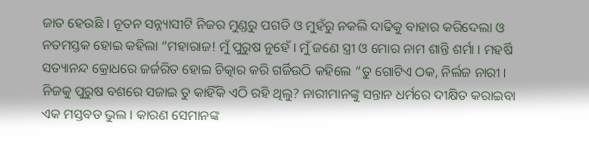ଜାତ ହେଉଛି । ନୂତନ ସନ୍ନ୍ୟାସୀଟି ନିଜର ମୁଣ୍ଡରୁ ପଗଡି ଓ ମୁହଁରୁ ନକଲି ଦାଢିକୁ ବାହାର କରିଦେଲା ଓ ନତମସ୍ତକ ହୋଇ କହିଲା “ମହାରାଜ! ମୁଁ ପୁରୁଷ ନୁହେଁ । ମୁଁ ଜଣେ ସ୍ତ୍ରୀ ଓ ମୋର ନାମ ଶାନ୍ତି ଶର୍ମା । ମହର୍ଷି ସତ୍ୟାନନ୍ଦ କ୍ରୋଧରେ ଜର୍ଜରିତ ହୋଇ ଚିତ୍କାର କରି ଗର୍ଜିଉଠି କହିଲେ “ତୁ ଗୋଟିଏ ଠକ, ନିର୍ଲଜ ନାରୀ । ନିଜକୁ ପୁରୁଷ ବଶରେ ସଜାଇ ତୁ କାହିଁକି ଏଠି ରହି ଥିଲୁ? ନାରୀମାନଙ୍କୁ ସନ୍ତାନ ଧର୍ମରେ ଦୀକ୍ଷିତ କରାଇବା ଏକ ମସ୍ତବଡ ଭୁଲ । କାରଣ ସେମାନଙ୍କ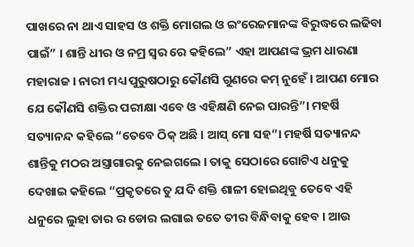ପାଖରେ ନା ଥାଏ ସାହସ ଓ ଶକ୍ତି ମୋଗଲ ଓ ଇଂରେଜମାନଙ୍କ ବିରୁଦ୍ଧରେ ଲଢିବା ପାଇଁ” । ଶାନ୍ତି ଧୀର ଓ ନମ୍ର ସ୍ଵର ରେ କହିଲେ” ଏହା ଆପଣଙ୍କ ଭ୍ରମ ଧାରଣା ମହାରାଜ । ନାରୀ ମଧ୍ୟ ପୁରୁଷଠାରୁ କୌଣସି ଗୁଣରେ କମ୍ ନୁହେଁ । ଆପଣ ମୋର ଯେ କୌଣସି ଶକ୍ତିର ପରୀକ୍ଷା ଏବେ ଓ ଏହିକ୍ଷଣି ନେଇ ପାରନ୍ତି”। ମହର୍ଷି ସତ୍ୟାନନ୍ଦ କହିଲେ “ତେବେ ଠିକ୍ ଅଛି । ଆସ୍ ମୋ ସହ”। ମହର୍ଷି ସତ୍ୟାନନ୍ଦ ଶାନ୍ତିକୁ ମଠର ଅସ୍ତ୍ରାଗାରକୁ ନେଇଗଲେ । ତାକୁ ସେଠାରେ ଗୋଟିଏ ଧନୁକୁ ଦେଖାଇ କହିଲେ “ପ୍ରକୃତରେ ତୁ ଯଦି ଶକ୍ତି ଶାଳୀ ହୋଇଥିବୁ ତେବେ ଏହି ଧନୁରେ ଲୁହା ତାର ର ଡୋର ଲଗାଇ ତତେ ତୀର ବିନ୍ଧିବାକୁ ହେବ । ଆଉ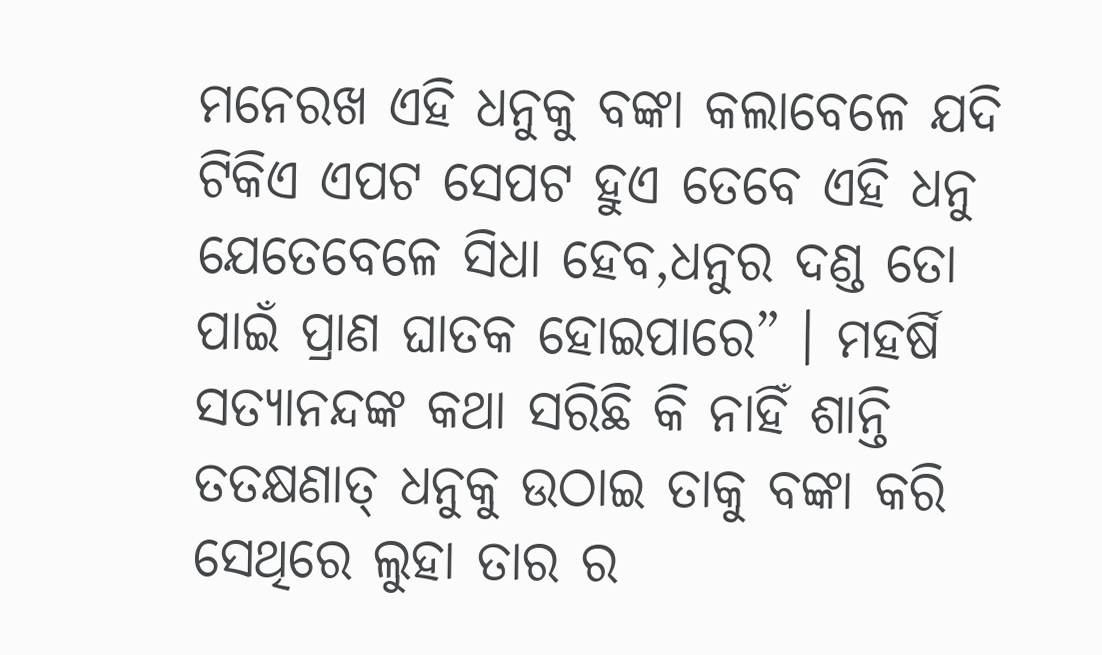ମନେରଖ ଏହି ଧନୁକୁ ବଙ୍କା କଲାବେଳେ ଯଦି ଟିକିଏ ଏପଟ ସେପଟ ହୁଏ ତେବେ ଏହି ଧନୁ ଯେତେବେଳେ ସିଧା ହେବ,ଧନୁର ଦଣ୍ଡ ତୋ ପାଇଁ ପ୍ରାଣ ଘାତକ ହୋଇପାରେ” । ମହର୍ଷି ସତ୍ୟାନନ୍ଦଙ୍କ କଥା ସରିଛି କି ନାହିଁ ଶାନ୍ତି ତତକ୍ଷଣାତ୍ ଧନୁକୁ ଉଠାଇ ତାକୁ ବଙ୍କା କରି ସେଥିରେ ଲୁହା ତାର ର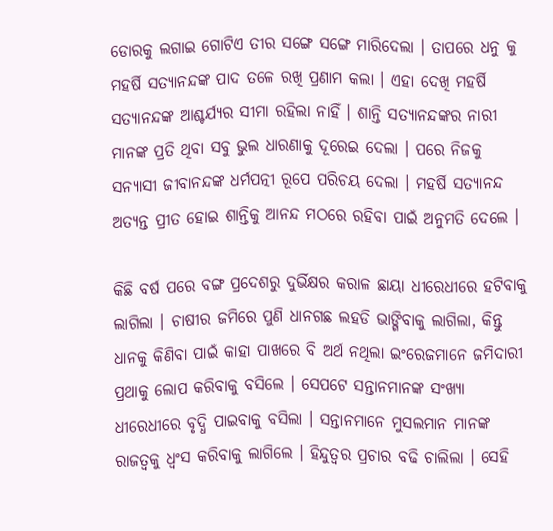ଡୋରକୁ ଲଗାଇ ଗୋଟିଏ ତୀର ସଙ୍ଗେ ସଙ୍ଗେ ମାରିଦେଲା । ତାପରେ ଧନୁ କୁ ମହର୍ଷି ସତ୍ୟାନନ୍ଦଙ୍କ ପାଦ ତଳେ ରଖି ପ୍ରଣାମ କଲା । ଏହା ଦେଖି ମହର୍ଷି ସତ୍ୟାନନ୍ଦଙ୍କ ଆଶ୍ଚର୍ଯ୍ୟର ସୀମା ରହିଲା ନାହିଁ । ଶାନ୍ତି ସତ୍ୟାନନ୍ଦଙ୍କର ନାରୀ ମାନଙ୍କ ପ୍ରତି ଥିବା ସବୁ ଭୁଲ ଧାରଣାକୁ ଦୂରେଇ ଦେଲା । ପରେ ନିଜକୁ ସନ୍ୟାସୀ ଜୀବାନନ୍ଦଙ୍କ ଧର୍ମପତ୍ନୀ ରୂପେ ପରିଚୟ ଦେଲା । ମହର୍ଷି ସତ୍ୟାନନ୍ଦ ଅତ୍ୟନ୍ତ ପ୍ରୀତ ହୋଇ ଶାନ୍ତିକୁ ଆନନ୍ଦ ମଠରେ ରହିବା ପାଇଁ ଅନୁମତି ଦେଲେ ।

କିଛି ବର୍ଷ ପରେ ବଙ୍ଗ ପ୍ରଦେଶରୁ ଦୁର୍ଭିକ୍ଷର କରାଳ ଛାୟା ଧୀରେଧୀରେ ହଟିବାକୁ ଲାଗିଲା । ଚାଷୀର ଜମିରେ ପୁଣି ଧାନଗଛ ଲହଡି ଭାଙ୍ଗିବାକୁ ଲାଗିଲା, କିନ୍ତୁ ଧାନକୁ କିଣିବା ପାଇଁ କାହା ପାଖରେ ବି ଅର୍ଥ ନଥିଲା ଇଂରେଜମାନେ ଜମିଦାରୀ ପ୍ରଥାକୁ ଲୋପ କରିବାକୁ ବସିଲେ । ସେପଟେ ସନ୍ତାନମାନଙ୍କ ସଂଖ୍ୟା ଧୀରେଧୀରେ ବୃଦ୍ଧି ପାଇବାକୁ ବସିଲା । ସନ୍ତାନମାନେ ମୁସଲମାନ ମାନଙ୍କ ରାଜତ୍ଵକୁ ଧ୍ଵଂସ କରିବାକୁ ଲାଗିଲେ । ହିନ୍ଦୁତ୍ଵର ପ୍ରଚାର ବଢି ଚାଲିଲା । ସେହି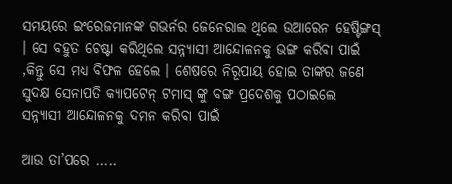ସମୟରେ ଇଂରେଜମାନଙ୍କ ଗଭର୍ନର ଜେନେରାଲ ଥିଲେ ଉଆରେନ ହେଷ୍ଟିଙ୍ଗସ୍ । ସେ ବହୁତ ଚେଷ୍ଟା କରିଥିଲେ ସନ୍ନ୍ୟାସୀ ଆନ୍ଦୋଳନକୁ ଭଙ୍ଗ କରିବା ପାଇଁ ,କିନ୍ତୁ ସେ ମଧ୍ୟ ବିଫଳ ହେଲେ । ଶେଷରେ ନିରୂପାୟ ହୋଇ ତାଙ୍କର ଜଣେ ସୁଦକ୍ଷ ସେନାପତି କ୍ୟାପଟେନ୍ ଟମାସ୍ ଙ୍କୁ ବଙ୍ଗ ପ୍ରଦେଶକୁ ପଠାଇଲେ ସନ୍ନ୍ୟାସୀ ଆନ୍ଦୋଳନକୁ ଦମନ କରିବା ପାଇଁ

ଆଉ ତା’ପରେ .....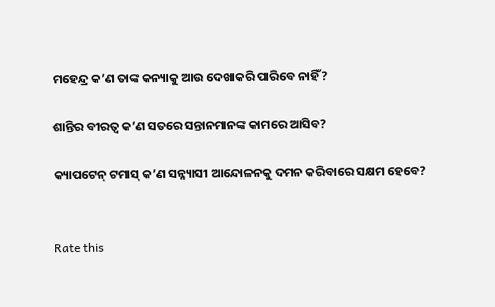ମହେନ୍ଦ୍ର କ’ଣ ତାଙ୍କ କନ୍ୟାକୁ ଆଉ ଦେଖାକରି ପାରିବେ ନାହିଁ?

ଶାନ୍ତିର ବୀରତ୍ଵ କ’ଣ ସତରେ ସନ୍ତାନମାନଙ୍କ କାମରେ ଆସିବ?

କ୍ୟାପଟେନ୍ ଟମାସ୍ କ’ଣ ସନ୍ନ୍ୟାସୀ ଆନ୍ଦୋଳନକୁ ଦମନ କରିବାରେ ସକ୍ଷମ ହେବେ?


Rate this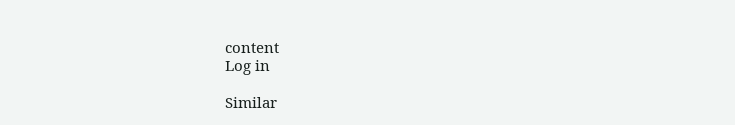content
Log in

Similar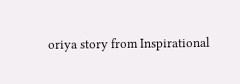oriya story from Inspirational